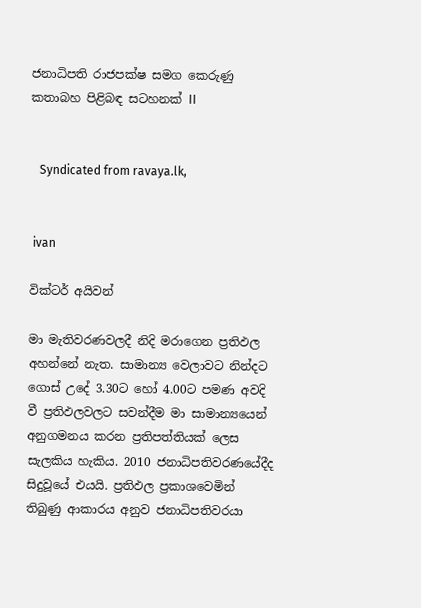ජනාධිපති රාජපක්ෂ සමග කෙරුණු කතාබහ පිළිබඳ සටහනක් II


   Syndicated from ravaya.lk,


 ivan

වික්ටර් අයිවන්

මා මැතිවරණවලදී නිදි මරාගෙන ප්‍රතිඵල අහන්නේ නැත. සාමාන්‍ය වෙලාවට නින්දට ගොස් උදේ 3.30ට හෝ 4.00ට පමණ අවදි වී ප්‍රතිඵලවලට සවන්දීම මා සාමාන්‍යයෙන් අනුගමනය කරන ප්‍රතිපත්තියක් ලෙස සැලකිය හැකිය. 2010 ජනාධිපතිවරණයේදීද සිදුවූයේ එයයි. ප්‍රතිඵල ප්‍රකාශවෙමින් තිබුණු ආකාරය අනුව ජනාධිපතිවරයා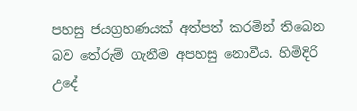පහසු ජයග්‍රහණයක් අත්පත් කරමින් තිබෙන බව තේරුම් ගැනීම අපහසු නොවීය. හිමිදිරි උදේ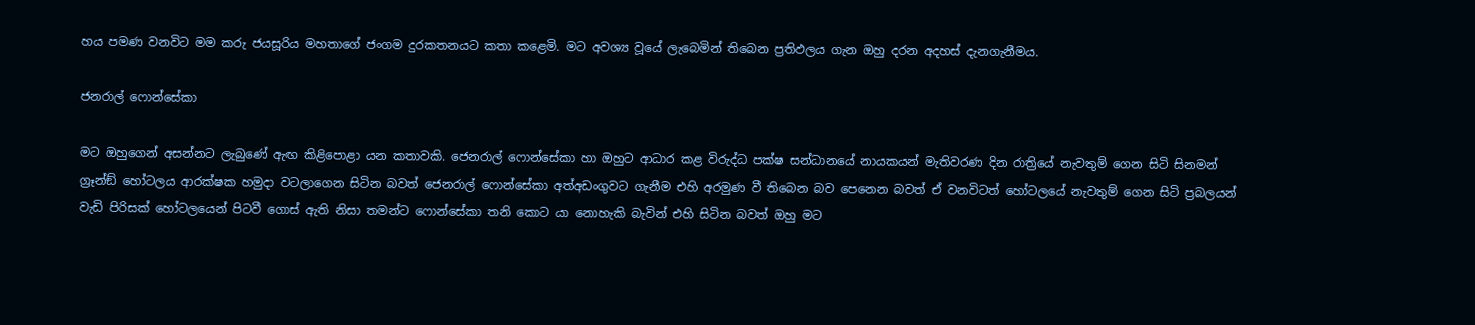හය පමණ වනවිට මම කරු ජයසූරිය මහතාගේ ජංගම දුරකතනයට කතා කළෙමි. මට අවශ්‍ය වූයේ ලැබෙමින් තිබෙන ප්‍රතිඵලය ගැන ඔහු දරන අදහස් දැනගැනීමය.

ජනරාල් ෆොන්සේකා

මට ඔහුගෙන් අසන්නට ලැබුණේ ඇඟ කිළිපොළා යන කතාවකි. ජෙනරාල් ෆොන්සේකා හා ඔහුට ආධාර කළ විරුද්ධ පක්ෂ සන්ධානයේ නායකයන් මැතිවරණ දින රාත්‍රියේ නැවතුම් ගෙන සිටි සිනමන් ග්‍රෑන්ඞ් හෝටලය ආරක්ෂක හමුදා වටලාගෙන සිටින බවත් ජෙනරාල් ෆොන්සේකා අත්අඩංගුවට ගැනීම එහි අරමුණ වී තිබෙන බව පෙනෙන බවත් ඒ වනවිටත් හෝටලයේ නැවතුම් ගෙන සිටි ප්‍රබලයන් වැඩි පිරිසක් හෝටලයෙන් පිටවී ගොස් ඇති නිසා තමන්ට ෆොන්සේකා තනි කොට යා නොහැකි බැවින් එහි සිටින බවත් ඔහු මට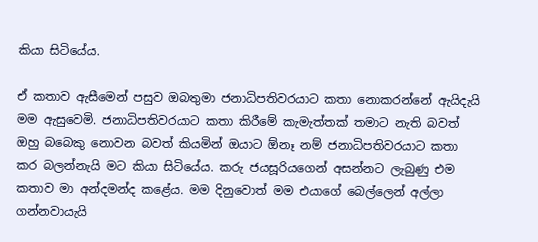කියා සිටියේය.

ඒ කතාව ඇසීමෙන් පසුව ඔබතුමා ජනාධිපතිවරයාට කතා නොකරන්නේ ඇයිදැයි මම ඇසුවෙමි. ජනාධිපතිවරයාට කතා කිරීමේ කැමැත්තක් තමාට නැති බවත් ඔහු බබෙකු නොවන බවත් කියමින් ඔයාට ඕනෑ නම් ජනාධිපතිවරයාට කතා කර බලන්නැයි මට කියා සිටියේය. කරු ජයසූරියගෙන් අසන්නට ලැබුණු එම කතාව මා අන්දමන්ද කළේය. මම දිනුවොත් මම එයාගේ බෙල්ලෙන් අල්ලා ගන්නවායැයි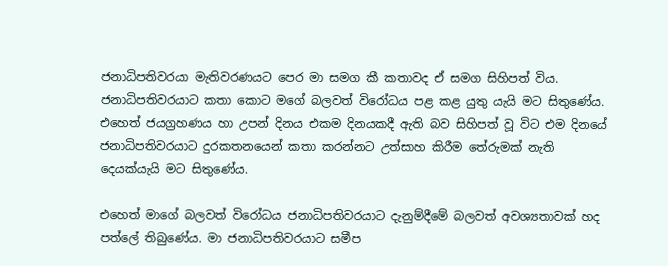ජනාධිපතිවරයා මැතිවරණයට පෙර මා සමග කී කතාවද ඒ සමග සිහිපත් විය. ජනාධිපතිවරයාට කතා කොට මගේ බලවත් විරෝධය පළ කළ යුතු යැයි මට සිතුණේය. එහෙත් ජයග්‍රහණය හා උපන් දිනය එකම දිනයකදී ඇති බව සිහිපත් වූ විට එම දිනයේ ජනාධිපතිවරයාට දුරකතනයෙන් කතා කරන්නට උත්සාහ කිරීම තේරුමක් නැති දෙයක්යැයි මට සිතුණේය.

එහෙත් මාගේ බලවත් විරෝධය ජනාධිපතිවරයාට දැනුම්දීමේ බලවත් අවශ්‍යතාවක් හද පත්ලේ තිබුණේය. මා ජනාධිපතිවරයාට සමීප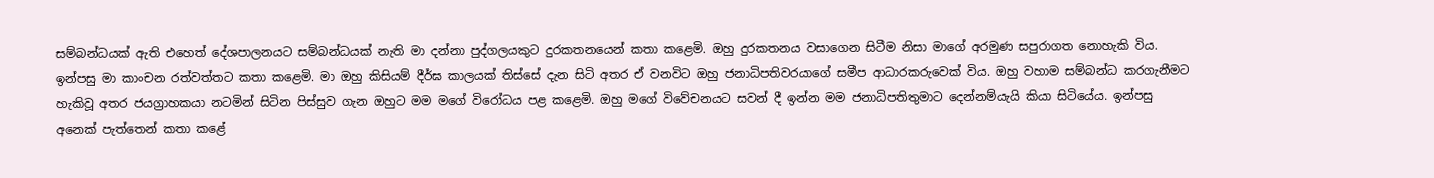සම්බන්ධයක් ඇති එහෙත් දේශපාලනයට සම්බන්ධයක් නැති මා දන්නා පුද්ගලයකුට දුරකතනයෙන් කතා කළෙමි. ඔහු දුරකතනය වසාගෙන සිටීම නිසා මාගේ අරමුණ සපුරාගත නොහැකි විය. ඉන්පසු මා කාංචන රත්වත්තට කතා කළෙමි. මා ඔහු කිසියම් දීර්ඝ කාලයක් තිස්සේ දැන සිටි අතර ඒ වනවිට ඔහු ජනාධිපතිවරයාගේ සමීප ආධාරකරුවෙක් විය. ඔහු වහාම සම්බන්ධ කරගැනීමට හැකිවූ අතර ජයග්‍රාහකයා නටමින් සිටින පිස්සුව ගැන ඔහුට මම මගේ විරෝධය පළ කළෙමි. ඔහු මගේ විවේචනයට සවන් දී ඉන්න මම ජනාධිපතිතුමාට දෙන්නම්යැයි කියා සිටියේය. ඉන්පසු අනෙක් පැත්තෙන් කතා කළේ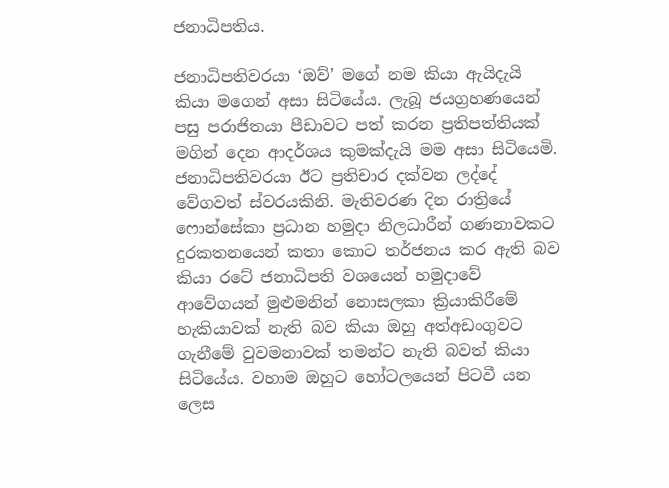ජනාධිපතිය.

ජනාධිපතිවරයා ‘ඔව්’ මගේ නම කියා ඇයිදැයි කියා මගෙන් අසා සිටියේය. ලැබූ ජයග්‍රහණයෙන් පසු පරාජිතයා පීඩාවට පත් කරන ප්‍රතිපත්තියක් මගින් දෙන ආදර්ශය කුමක්දැයි මම අසා සිටියෙමි. ජනාධිපතිවරයා ඊට ප්‍රතිචාර දක්වන ලද්දේ වේගවත් ස්වරයකිනි. මැතිවරණ දින රාත්‍රියේ ෆොන්සේකා ප්‍රධාන හමුදා නිලධාරීන් ගණනාවකට දුරකතනයෙන් කතා කොට තර්ජනය කර ඇති බව කියා රටේ ජනාධිපති වශයෙන් හමුදාවේ ආවේගයන් මුළුමනින් නොසලකා ක්‍රියාකිරීමේ හැකියාවක් නැති බව කියා ඔහු අත්අඩංගුවට ගැනීමේ වුවමනාවක් තමන්ට නැති බවත් කියා සිටියේය. වහාම ඔහුට හෝටලයෙන් පිටවී යන ලෙස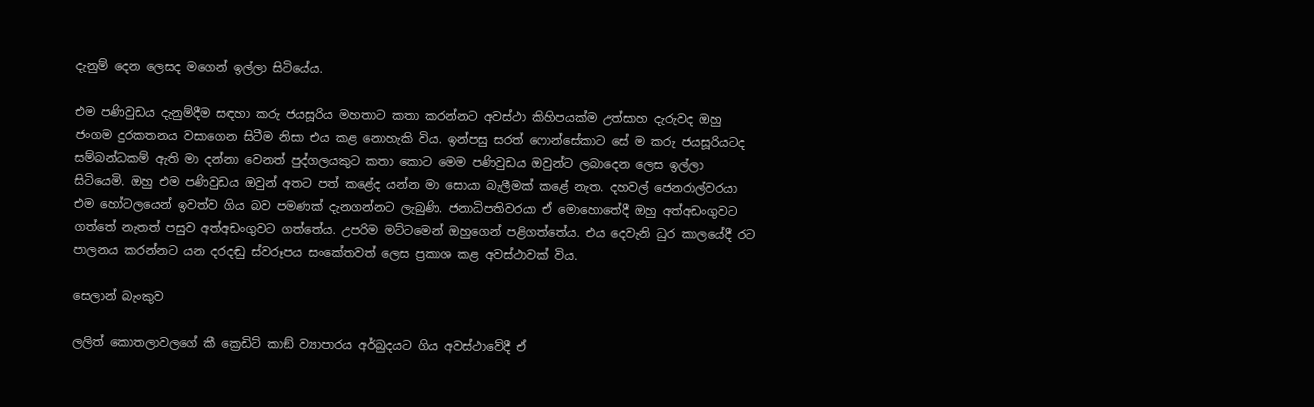දැනුම් දෙන ලෙසද මගෙන් ඉල්ලා සිටියේය.

එම පණිවුඩය දැනුම්දීම සඳහා කරු ජයසූරිය මහතාට කතා කරන්නට අවස්ථා කිහිපයක්ම උත්සාහ දැරුවද ඔහු ජංගම දුරකතනය වසාගෙන සිටීම නිසා එය කළ නොහැකි විය. ඉන්පසු සරත් ෆොන්සේකාට සේ ම කරු ජයසූරියටද සම්බන්ධකම් ඇති මා දන්නා වෙනත් පුද්ගලයකුට කතා කොට මෙම පණිවුඩය ඔවුන්ට ලබාදෙන ලෙස ඉල්ලා සිටියෙමි. ඔහු එම පණිවුඩය ඔවුන් අතට පත් කළේද යන්න මා සොයා බැලීමක් කළේ නැත. දහවල් ජෙනරාල්වරයා එම හෝටලයෙන් ඉවත්ව ගිය බව පමණක් දැනගන්නට ලැබුණි. ජනාධිපතිවරයා ඒ මොහොතේදී ඔහු අත්අඩංගුවට ගත්තේ නැතත් පසුව අත්අඩංගුවට ගත්තේය. උපරිම මට්ටමෙන් ඔහුගෙන් පළිගත්තේය. එය දෙවැනි ධුර කාලයේදී රට පාලනය කරන්නට යන දරදඬු ස්වරූපය සංකේතවත් ලෙස ප්‍රකාශ කළ අවස්ථාවක් විය.

සෙලාන් බැංකුව

ලලිත් කොතලාවලගේ කී ක්‍රෙඩිට් කාඞ් ව්‍යාපාරය අර්බුදයට ගිය අවස්ථාවේදී ඒ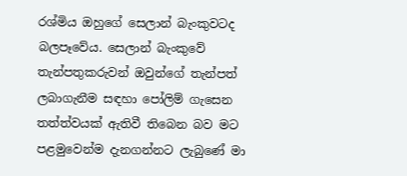රශ්මිය ඔහුගේ සෙලාන් බැංකුවටද බලපෑවේය. සෙලාන් බැංකුවේ තැන්පතුකරුවන් ඔවුන්ගේ තැන්පත් ලබාගැනීම සඳහා පෝලිම් ගැසෙන තත්ත්වයක් ඇතිවී තිබෙන බව මට පළමුවෙන්ම දැනගන්නට ලැබුණේ මා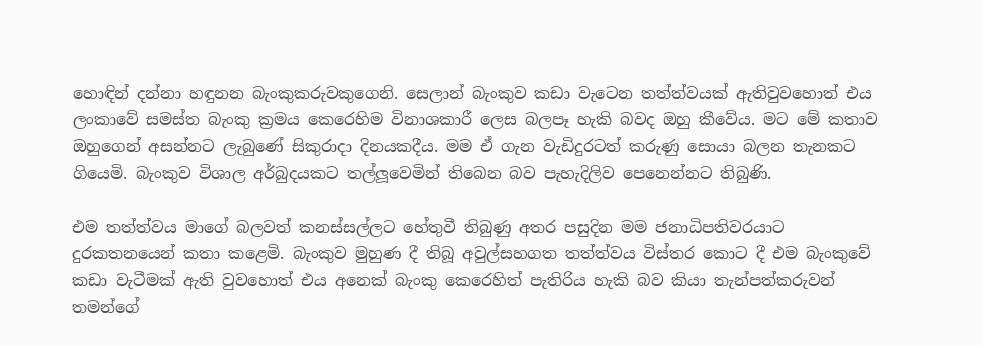හොඳින් දන්නා හඳුනන බැංකුකරුවකුගෙනි. සෙලාන් බැංකුව කඩා වැටෙන තත්ත්වයක් ඇතිවුවහොත් එය ලංකාවේ සමස්ත බැංකු ක්‍රමය කෙරෙහිම විනාශකාරී ලෙස බලපෑ හැකි බවද ඔහු කීවේය. මට මේ කතාව ඔහුගෙන් අසන්නට ලැබුණේ සිකුරාදා දිනයකදීය. මම ඒ ගැන වැඩිදුරටත් කරුණු සොයා බලන තැනකට ගියෙමි. බැංකුව විශාල අර්බුදයකට තල්ලූවෙමින් තිබෙන බව පැහැදිලිව පෙනෙන්නට තිබුණි.

එම තත්ත්වය මාගේ බලවත් කනස්සල්ලට හේතුවී තිබුණු අතර පසුදින මම ජනාධිපතිවරයාට දුරකතනයෙන් කතා කළෙමි. බැංකුව මුහුණ දී තිබූ අවුල්සහගත තත්ත්වය විස්තර කොට දී එම බැංකුවේ කඩා වැටීමක් ඇති වුවහොත් එය අනෙක් බැංකු කෙරෙහිත් පැතිරිය හැකි බව කියා තැන්පත්කරුවන් තමන්ගේ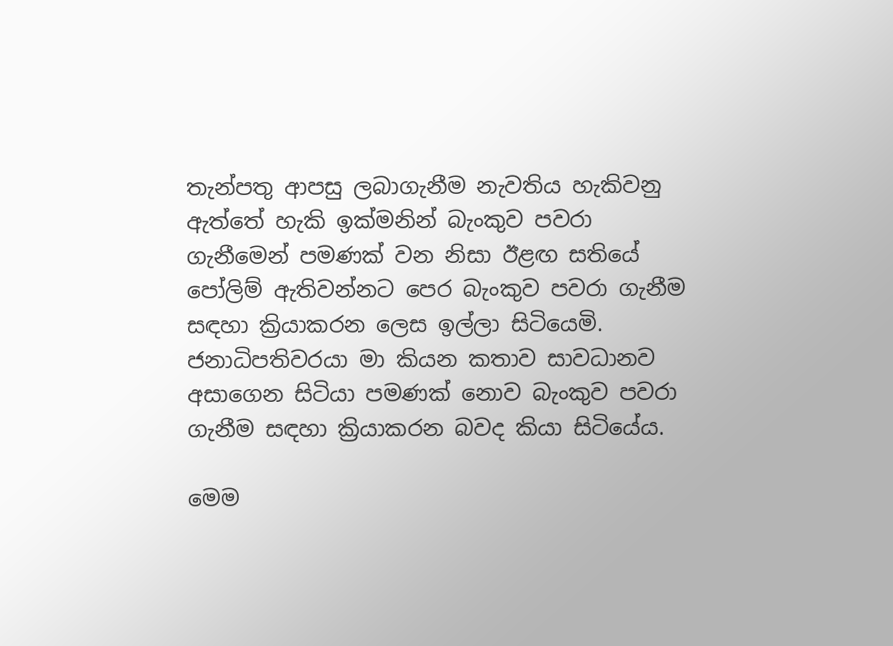තැන්පතු ආපසු ලබාගැනීම නැවතිය හැකිවනු ඇත්තේ හැකි ඉක්මනින් බැංකුව පවරා ගැනීමෙන් පමණක් වන නිසා ඊළඟ සතියේ පෝලිම් ඇතිවන්නට පෙර බැංකුව පවරා ගැනීම සඳහා ක්‍රියාකරන ලෙස ඉල්ලා සිටියෙමි. ජනාධිපතිවරයා මා කියන කතාව සාවධානව අසාගෙන සිටියා පමණක් නොව බැංකුව පවරා ගැනීම සඳහා ක්‍රියාකරන බවද කියා සිටියේය.

මෙම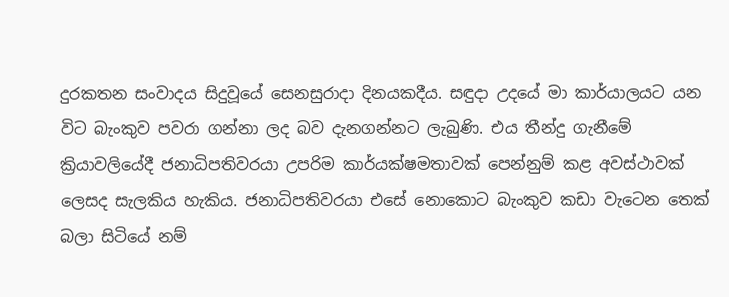දුරකතන සංවාදය සිදුවූයේ සෙනසුරාදා දිනයකදීය. සඳුදා උදයේ මා කාර්යාලයට යන විට බැංකුව පවරා ගන්නා ලද බව දැනගන්නට ලැබුණි. එය තීන්දු ගැනීමේ ක්‍රියාවලියේදී ජනාධිපතිවරයා උපරිම කාර්යක්ෂමතාවක් පෙන්නුම් කළ අවස්ථාවක් ලෙසද සැලකිය හැකිය. ජනාධිපතිවරයා එසේ නොකොට බැංකුව කඩා වැටෙන තෙක් බලා සිටියේ නම්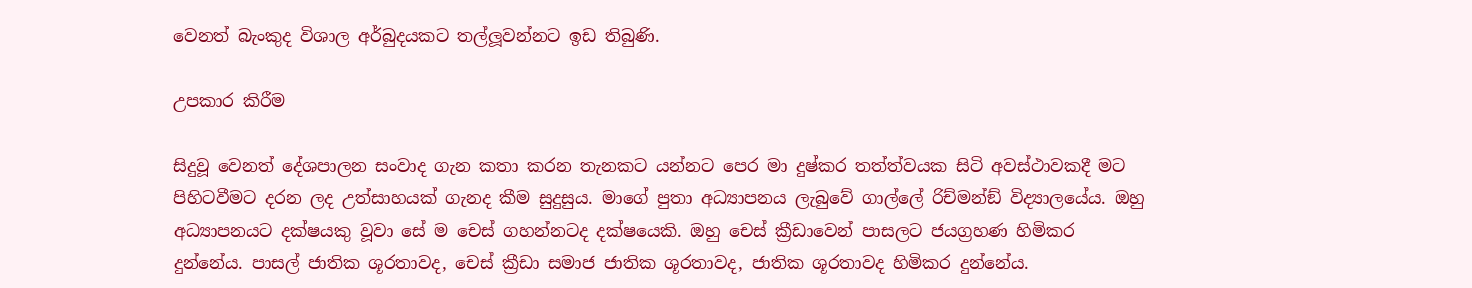වෙනත් බැංකුද විශාල අර්බුදයකට තල්ලූවන්නට ඉඩ තිබුණි.

උපකාර කිරීම

සිදුවූ වෙනත් දේශපාලන සංවාද ගැන කතා කරන තැනකට යන්නට පෙර මා දුෂ්කර තත්ත්වයක සිටි අවස්ථාවකදී මට පිහිටවීමට දරන ලද උත්සාහයක් ගැනද කීම සුදුසුය. මාගේ පුතා අධ්‍යාපනය ලැබුවේ ගාල්ලේ රිච්මන්ඞ් විද්‍යාලයේය. ඔහු අධ්‍යාපනයට දක්ෂයකු වූවා සේ ම චෙස් ගහන්නටද දක්ෂයෙකි. ඔහු චෙස් ක්‍රීඩාවෙන් පාසලට ජයග්‍රහණ හිමිකර දුන්නේය. පාසල් ජාතික ශූරතාවද, චෙස් ක්‍රීඩා සමාජ ජාතික ශූරතාවද, ජාතික ශූරතාවද හිමිකර දුන්නේය.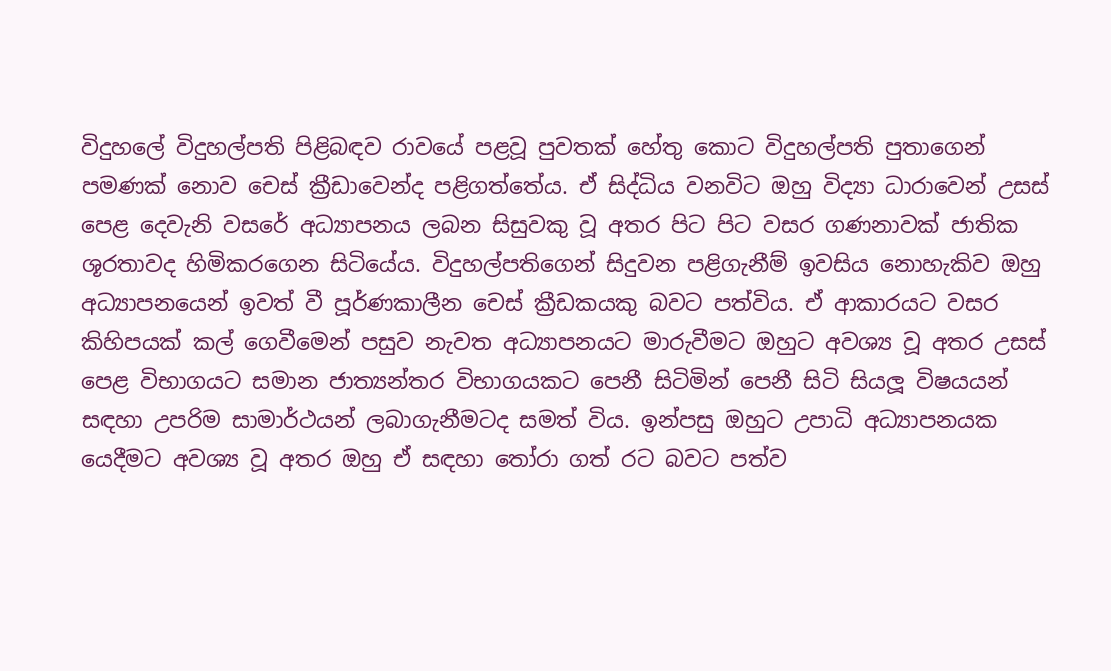විදුහලේ විදුහල්පති පිළිබඳව රාවයේ පළවූ පුවතක් හේතු කොට විදුහල්පති පුතාගෙන් පමණක් නොව චෙස් ක්‍රීඩාවෙන්ද පළිගත්තේය. ඒ සිද්ධිය වනවිට ඔහු විද්‍යා ධාරාවෙන් උසස් පෙළ දෙවැනි වසරේ අධ්‍යාපනය ලබන සිසුවකු වූ අතර පිට පිට වසර ගණනාවක් ජාතික ශූරතාවද හිමිකරගෙන සිටියේය. විදුහල්පතිගෙන් සිදුවන පළිගැනීම් ඉවසිය නොහැකිව ඔහු අධ්‍යාපනයෙන් ඉවත් වී පූර්ණකාලීන චෙස් ක්‍රීඩකයකු බවට පත්විය. ඒ ආකාරයට වසර කිහිපයක් කල් ගෙවීමෙන් පසුව නැවත අධ්‍යාපනයට මාරුවීමට ඔහුට අවශ්‍ය වූ අතර උසස් පෙළ විභාගයට සමාන ජාත්‍යන්තර විභාගයකට පෙනී සිටිමින් පෙනී සිටි සියලූ විෂයයන් සඳහා උපරිම සාමාර්ථයන් ලබාගැනීමටද සමත් විය. ඉන්පසු ඔහුට උපාධි අධ්‍යාපනයක යෙදීමට අවශ්‍ය වූ අතර ඔහු ඒ සඳහා තෝරා ගත් රට බවට පත්ව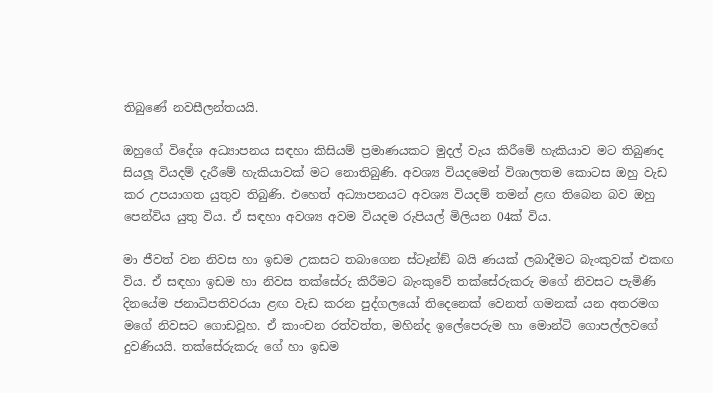තිබුණේ නවසීලන්තයයි.

ඔහුගේ විදේශ අධ්‍යාපනය සඳහා කිසියම් ප්‍රමාණයකට මුදල් වැය කිරීමේ හැකියාව මට තිබුණද සියලූ වියදම් දැරීමේ හැකියාවක් මට නොතිබුණි. අවශ්‍ය වියදමෙන් විශාලතම කොටස ඔහු වැඩ කර උපයාගත යුතුව තිබුණි. එහෙත් අධ්‍යාපනයට අවශ්‍ය වියදම් තමන් ළඟ තිබෙන බව ඔහු පෙන්විය යුතු විය. ඒ සඳහා අවශ්‍ය අවම වියදම රුපියල් මිලියන 04ක් විය.

මා ජීවත් වන නිවස හා ඉඩම උකසට තබාගෙන ස්ටෑන්ඞ් බයි ණයක් ලබාදීමට බැංකුවක් එකඟ විය. ඒ සඳහා ඉඩම හා නිවස තක්සේරු කිරීමට බැංකුවේ තක්සේරුකරු මගේ නිවසට පැමිණි දිනයේම ජනාධිපතිවරයා ළඟ වැඩ කරන පුද්ගලයෝ තිදෙනෙක් වෙනත් ගමනක් යන අතරමග මගේ නිවසට ගොඩවූහ. ඒ කාංචන රත්වත්ත, මහින්ද ඉලේපෙරුම හා මොන්ටි ගොපල්ලවගේ දුවණියයි. තක්සේරුකරු ගේ හා ඉඩම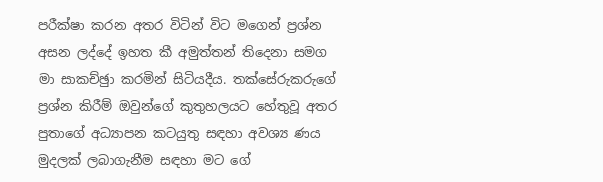පරීක්ෂා කරන අතර විටින් විට මගෙන් ප්‍රශ්න අසන ලද්දේ ඉහත කී අමුත්තන් තිදෙනා සමග මා සාකච්ඡුා කරමින් සිටියදීය. තක්සේරුකරුගේ ප්‍රශ්න කිරීම් ඔවුන්ගේ කුතුහලයට හේතුවූ අතර පුතාගේ අධ්‍යාපන කටයුතු සඳහා අවශ්‍ය ණය මුදලක් ලබාගැනීම සඳහා මට ගේ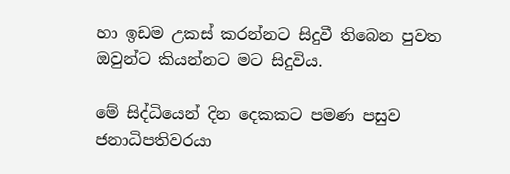හා ඉඩම උකස් කරන්නට සිදුවී තිබෙන පුවත ඔවුන්ට කියන්නට මට සිදුවිය.

මේ සිද්ධියෙන් දින දෙකකට පමණ පසුව ජනාධිපතිවරයා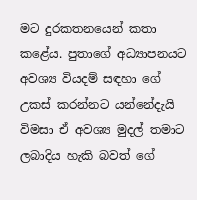මට දුරකතනයෙන් කතා කළේය. පුතාගේ අධ්‍යාපනයට අවශ්‍ය වියදම් සඳහා ගේ උකස් කරන්නට යන්නේදැයි විමසා ඒ අවශ්‍ය මුදල් තමාට ලබාදිය හැකි බවත් ගේ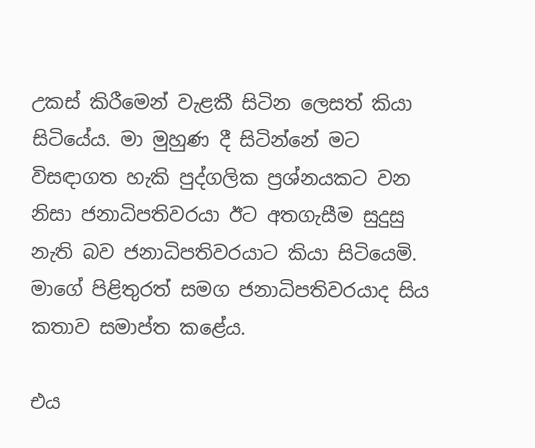උකස් කිරීමෙන් වැළකී සිටින ලෙසත් කියා සිටියේය. මා මුහුණ දී සිටින්නේ මට විසඳාගත හැකි පුද්ගලික ප්‍රශ්නයකට වන නිසා ජනාධිපතිවරයා ඊට අතගැසීම සුදුසු නැති බව ජනාධිපතිවරයාට කියා සිටියෙමි. මාගේ පිළිතුරත් සමග ජනාධිපතිවරයාද සිය කතාව සමාප්ත කළේය.

එය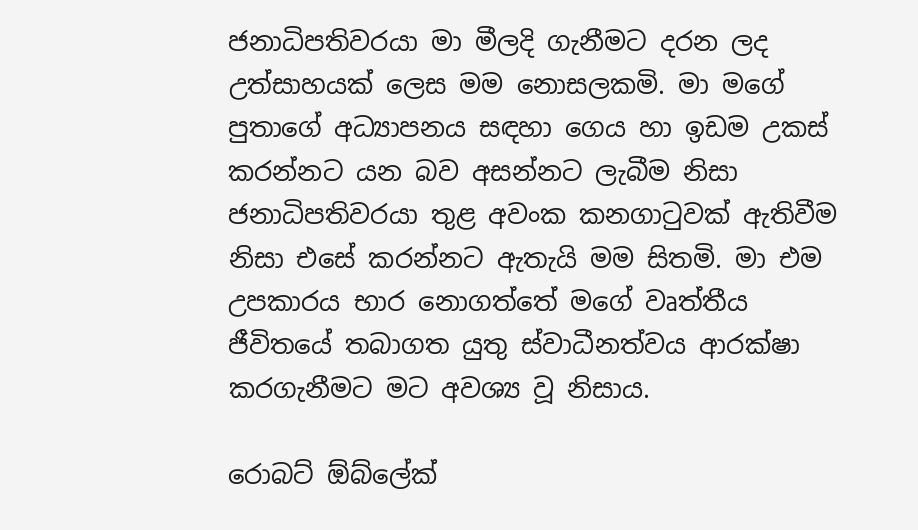ජනාධිපතිවරයා මා මීලදි ගැනීමට දරන ලද උත්සාහයක් ලෙස මම නොසලකමි. මා මගේ පුතාගේ අධ්‍යාපනය සඳහා ගෙය හා ඉඩම උකස් කරන්නට යන බව අසන්නට ලැබීම නිසා ජනාධිපතිවරයා තුළ අවංක කනගාටුවක් ඇතිවීම නිසා එසේ කරන්නට ඇතැයි මම සිතමි. මා එම උපකාරය භාර නොගත්තේ මගේ වෘත්තීය ජීවිතයේ තබාගත යුතු ස්වාධීනත්වය ආරක්ෂා කරගැනීමට මට අවශ්‍ය වූ නිසාය.

රොබට් ඕබ්ලේක්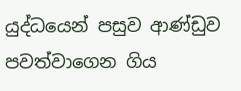යුද්ධයෙන් පසුව ආණ්ඩුව පවත්වාගෙන ගිය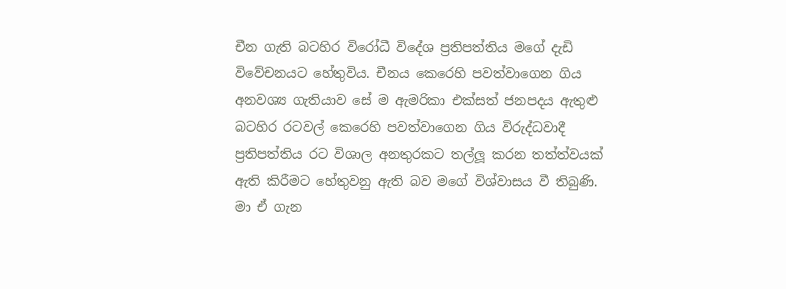චීන ගැති බටහිර විරෝධී විදේශ ප්‍රතිපත්තිය මගේ දැඩි විවේචනයට හේතුවිය. චීනය කෙරෙහි පවත්වාගෙන ගිය අනවශ්‍ය ගැතියාව සේ ම ඇමරිකා එක්සත් ජනපදය ඇතුළු බටහිර රටවල් කෙරෙහි පවත්වාගෙන ගිය විරුද්ධවාදී ප්‍රතිපත්තිය රට විශාල අනතුරකට තල්ලූ කරන තත්ත්වයක් ඇති කිරීමට හේතුවනු ඇති බව මගේ විශ්වාසය වී තිබුණි. මා ඒ ගැන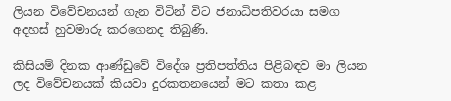ලියන විවේචනයන් ගැන විටින් විට ජනාධිපතිවරයා සමග අදහස් හුවමාරු කරගෙනද තිබුණි.

කිසියම් දිනක ආණ්ඩුවේ විදේශ ප්‍රතිපත්තිය පිළිබඳව මා ලියන ලද විවේචනයක් කියවා දුරකතනයෙන් මට කතා කළ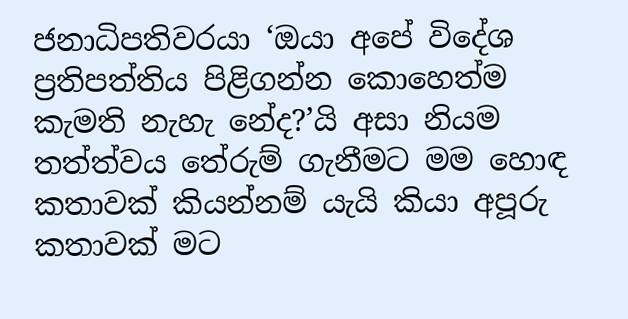ජනාධිපතිවරයා ‘ඔයා අපේ විදේශ ප්‍රතිපත්තිය පිළිගන්න කොහෙත්ම කැමති නැහැ නේද?’යි අසා නියම තත්ත්වය තේරුම් ගැනීමට මම හොඳ කතාවක් කියන්නම් යැයි කියා අපූරු කතාවක් මට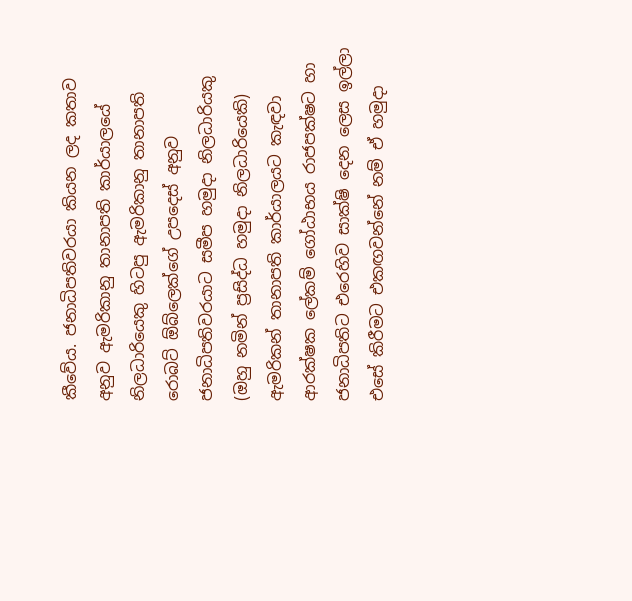කීවේය. ජනාධිපතිවරයා කියන ලද කතාව අනුව ඇමරිකානු තානාපති කාර්යාලයේ නිලධාරියෙකු හිටපු ඇමරිකානු තානාපති රොබට් ඕබ්ලෙක්ගේ උපදෙස් අනුව ජනාධිපතිවරයාට සමීප හමුදා නිලධාරියකු (ඔහු නමින් ප්‍රසිද්ධ හමුදා නිලධාරියෙකි) ඇමරිකන් තානාපති කාර්යාලයට කැඳවා ආරක්ෂක ලේකම් ගෝඨාභය රාජපක්ෂට හා ජනාධිපතිට එරෙහිව සාක්ෂි දෙන ලෙස ඉල්ලා එසේ කිරීමට එකඟවන්නේ නම් ඒ හමුදා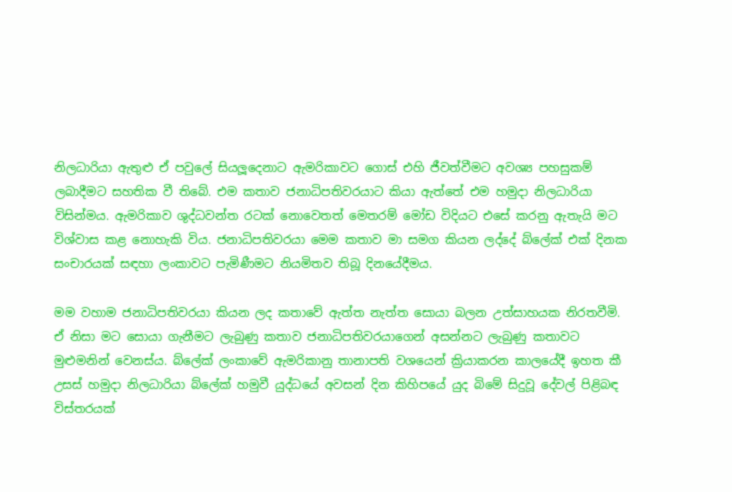නිලධාරියා ඇතුළු ඒ පවුලේ සියලූදෙනාට ඇමරිකාවට ගොස් එහි ජීවත්වීමට අවශ්‍ය පහසුකම් ලබාදීමට සහතික වී තිබේ. එම කතාව ජනාධිපතිවරයාට කියා ඇත්තේ එම හමුදා නිලධාරියා විසින්මය. ඇමරිකාව ශුද්ධවන්ත රටක් නොවෙතත් මෙතරම් මෝඩ විදියට එසේ කරනු ඇතැයි මට විශ්වාස කළ නොහැකි විය. ජනාධිපතිවරයා මෙම කතාව මා සමග කියන ලද්දේ බ්ලේක් එක් දිනක සංචාරයක් සඳහා ලංකාවට පැමිණීමට නියමිතව තිබූ දිනයේදීමය.

මම වහාම ජනාධිපතිවරයා කියන ලද කතාවේ ඇත්ත නැත්ත සොයා බලන උත්සාහයක නිරතවීමි. ඒ නිසා මට සොයා ගැනීමට ලැබුණු කතාව ජනාධිපතිවරයාගෙන් අසන්නට ලැබුණු කතාවට මුළුමනින් වෙනස්ය. බ්ලේක් ලංකාවේ ඇමරිකානු තානාපති වශයෙන් ක්‍රියාකරන කාලයේදී ඉහත කී උසස් හමුදා නිලධාරියා බ්ලේක් හමුවී යුද්ධයේ අවසන් දින කිහිපයේ යුද බිමේ සිදුවූ දේවල් පිළිබඳ විස්තරයක්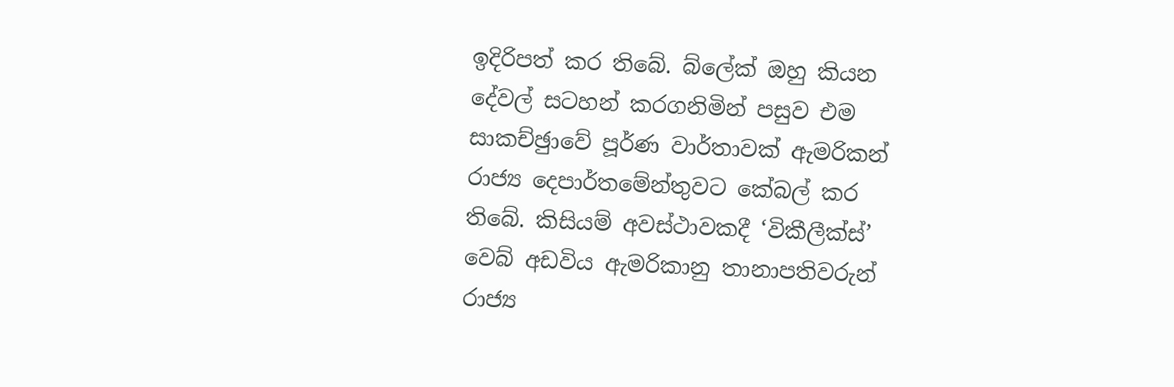ඉදිරිපත් කර තිබේ. බ්ලේක් ඔහු කියන දේවල් සටහන් කරගනිමින් පසුව එම සාකච්ඡුාවේ පූර්ණ වාර්තාවක් ඇමරිකන් රාජ්‍ය දෙපාර්තමේන්තුවට කේබල් කර තිබේ. කිසියම් අවස්ථාවකදී ‘විකීලීක්ස්’ වෙබ් අඩවිය ඇමරිකානු තානාපතිවරුන් රාජ්‍ය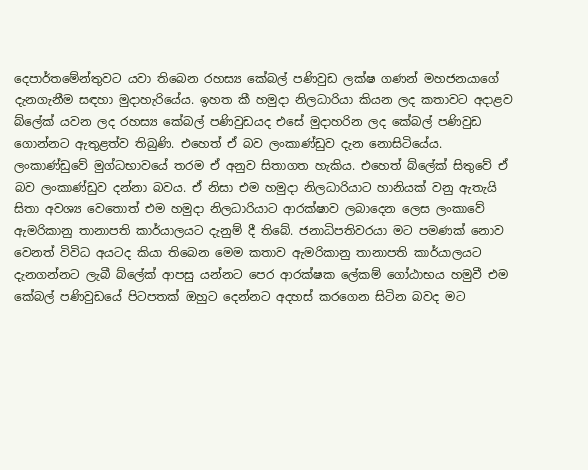දෙපාර්තමේන්තුවට යවා තිබෙන රහස්‍ය කේබල් පණිවුඩ ලක්ෂ ගණන් මහජනයාගේ දැනගැනීම සඳහා මුදාහැරියේය. ඉහත කී හමුදා නිලධාරියා කියන ලද කතාවට අදාළව බ්ලේක් යවන ලද රහස්‍ය කේබල් පණිවුඩයද එසේ මුදාහරින ලද කේබල් පණිවුඩ ගොන්නට ඇතුළත්ව තිබුණි. එහෙත් ඒ බව ලංකාණ්ඩුව දැන නොසිටියේය. ලංකාණ්ඩුවේ මුග්ධභාවයේ තරම ඒ අනුව සිතාගත හැකිය. එහෙත් බ්ලේක් සිතුවේ ඒ බව ලංකාණ්ඩුව දන්නා බවය. ඒ නිසා එම හමුදා නිලධාරියාට හානියක් වනු ඇතැයි සිතා අවශ්‍ය වෙතොත් එම හමුදා නිලධාරියාට ආරක්ෂාව ලබාදෙන ලෙස ලංකාවේ ඇමරිකානු තානාපති කාර්යාලයට දැනුම් දී තිබේ. ජනාධිපතිවරයා මට පමණක් නොව වෙනත් විවිධ අයටද කියා තිබෙන මෙම කතාව ඇමරිකානු තානාපති කාර්යාලයට දැනගන්නට ලැබී බ්ලේක් ආපසු යන්නට පෙර ආරක්ෂක ලේකම් ගෝඨාභය හමුවී එම කේබල් පණිවුඩයේ පිටපතක් ඔහුට දෙන්නට අදහස් කරගෙන සිටින බවද මට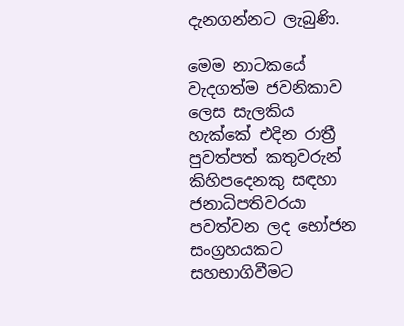දැනගන්නට ලැබුණි.

මෙම නාටකයේ වැදගත්ම ජවනිකාව ලෙස සැලකිය හැක්කේ එදින රාත්‍රී පුවත්පත් කතුවරුන් කිහිපදෙනකු සඳහා ජනාධිපතිවරයා පවත්වන ලද භෝජන සංග්‍රහයකට සහභාගිවීමට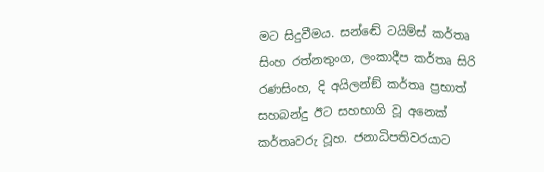මට සිදුවීමය. සන්ඬේ ටයිම්ස් කර්තෘ සිංහ රත්නතුංග, ලංකාදීප කර්තෘ සිරි රණසිංහ, දි අයිලන්ඞ් කර්තෘ ප්‍රභාත් සහබන්දු ඊට සහභාගි වූ අනෙක් කර්තෘවරු වූහ. ජනාධිපතිවරයාට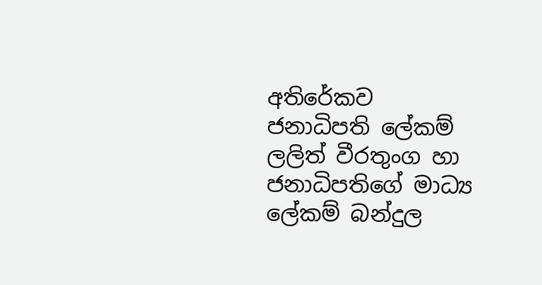අතිරේකව ජනාධිපති ලේකම් ලලිත් වීරතුංග හා ජනාධිපතිගේ මාධ්‍ය ලේකම් බන්දුල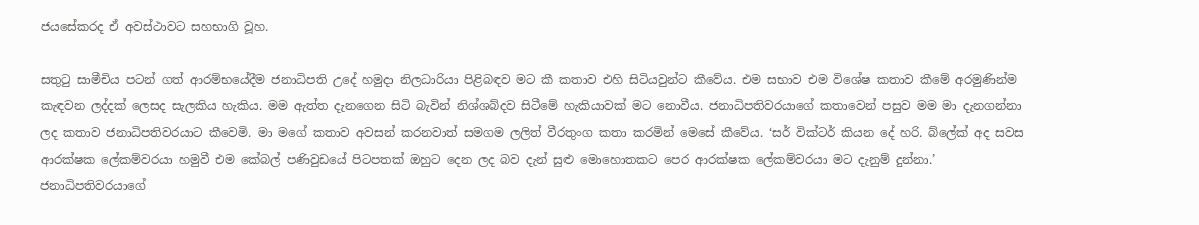ජයසේකරද ඒ අවස්ථාවට සහභාගි වූහ.

සතුටු සාමීචිය පටන් ගත් ආරම්භයේදීම ජනාධිපති උදේ හමුදා නිලධාරියා පිළිබඳව මට කී කතාව එහි සිටියවුන්ට කීවේය. එම සභාව එම විශේෂ කතාව කීමේ අරමුණින්ම කැඳවන ලද්දක් ලෙසද සැලකිය හැකිය. මම ඇත්ත දැනගෙන සිටි බැවින් නිශ්ශබ්දව සිටීමේ හැකියාවක් මට නොවීය. ජනාධිපතිවරයාගේ කතාවෙන් පසුව මම මා දැනගන්නා ලද කතාව ජනාධිපතිවරයාට කීවෙමි. මා මගේ කතාව අවසන් කරනවාත් සමගම ලලිත් වීරතුංග කතා කරමින් මෙසේ කීවේය. ‘සර් වික්ටර් කියන දේ හරි. බ්ලේක් අද සවස ආරක්ෂක ලේකම්වරයා හමුවී එම කේබල් පණිවුඩයේ පිටපතක් ඔහුට දෙන ලද බව දැන් සුළු මොහොතකට පෙර ආරක්ෂක ලේකම්වරයා මට දැනුම් දුන්නා.’ ජනාධිපතිවරයාගේ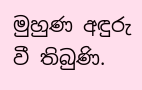මුහුණ අඳුරු වී තිබුණි.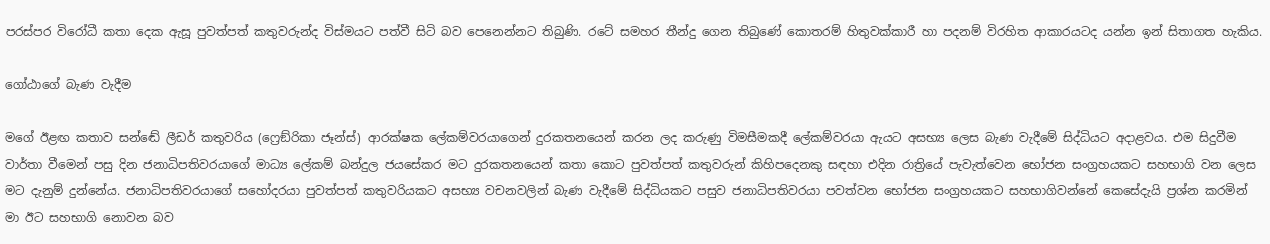පරස්පර විරෝධී කතා දෙක ඇසූ පුවත්පත් කතුවරුන්ද විස්මයට පත්වී සිටි බව පෙනෙන්නට තිබුණි. රටේ සමහර තීන්දු ගෙන තිබුණේ කොතරම් හිතුවක්කාරී හා පදනම් විරහිත ආකාරයටද යන්න ඉන් සිතාගත හැකිය.

ගෝඨාගේ බැණ වැදීම

මගේ ඊළඟ කතාව සන්ඬේ ලීඩර් කතුවරිය (ෆ්‍රෙඞ්රිකා ජෑන්ස්) ආරක්ෂක ලේකම්වරයාගෙන් දුරකතනයෙන් කරන ලද කරුණු විමසීමකදී ලේකම්වරයා ඇයට අසභ්‍ය ලෙස බැණ වැදීමේ සිද්ධියට අදාළවය. එම සිදුවීම වාර්තා වීමෙන් පසු දින ජනාධිපතිවරයාගේ මාධ්‍ය ලේකම් බන්දුල ජයසේකර මට දුරකතනයෙන් කතා කොට පුවත්පත් කතුවරුන් කිහිපදෙනකු සඳහා එදින රාත්‍රියේ පැවැත්වෙන භෝජන සංග්‍රහයකට සහභාගි වන ලෙස මට දැනුම් දුන්නේය. ජනාධිපතිවරයාගේ සහෝදරයා පුවත්පත් කතුවරියකට අසභ්‍ය වචනවලින් බැණ වැදීමේ සිද්ධියකට පසුව ජනාධිපතිවරයා පවත්වන භෝජන සංග්‍රහයකට සහභාගිවන්නේ කෙසේදැයි ප්‍රශ්න කරමින් මා ඊට සහභාගි නොවන බව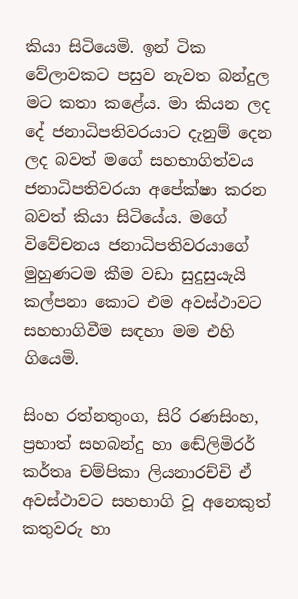කියා සිටියෙමි. ඉන් ටික වේලාවකට පසුව නැවත බන්දුල මට කතා කළේය. මා කියන ලද දේ ජනාධිපතිවරයාට දැනුම් දෙන ලද බවත් මගේ සහභාගිත්වය ජනාධිපතිවරයා අපේක්ෂා කරන බවත් කියා සිටියේය. මගේ විවේචනය ජනාධිපතිවරයාගේ මුහුණටම කීම වඩා සුදුසුයැයි කල්පනා කොට එම අවස්ථාවට සහභාගිවීම සඳහා මම එහි ගියෙමි.

සිංහ රත්නතුංග, සිරි රණසිංහ, ප්‍රභාත් සහබන්දු හා ඬේලිමිරර් කර්තෘ චම්පිකා ලියනාරච්චි ඒ අවස්ථාවට සහභාගි වූ අනෙකුත් කතුවරු හා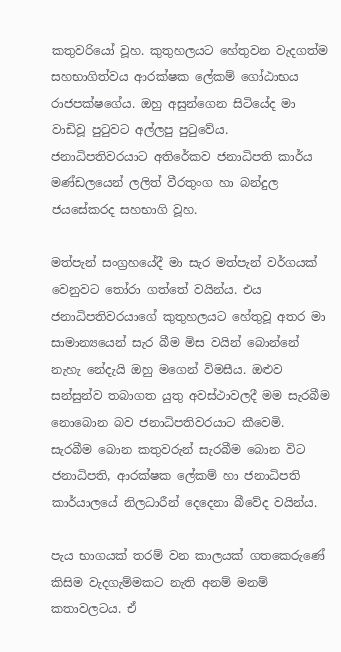කතුවරියෝ වූහ. කුතුහලයට හේතුවන වැදගත්ම සහභාගිත්වය ආරක්ෂක ලේකම් ගෝඨාභය රාජපක්ෂගේය. ඔහු අසුන්ගෙන සිටියේද මා වාඩිවූ පුටුවට අල්ලපු පුටුවේය. ජනාධිපතිවරයාට අතිරේකව ජනාධිපති කාර්ය මණ්ඩලයෙන් ලලිත් වීරතුංග හා බන්දුල ජයසේකරද සහභාගි වූහ.

මත්පැන් සංග්‍රහයේදී මා සැර මත්පැන් වර්ගයක් වෙනුවට තෝරා ගත්තේ වයින්ය. එය ජනාධිපතිවරයාගේ කුතුහලයට හේතුවූ අතර මා සාමාන්‍යයෙන් සැර බීම මිස වයින් බොන්නේ නැහැ නේදැයි ඔහු මගෙන් විමසීය. ඔළුව සන්සුන්ව තබාගත යුතු අවස්ථාවලදී මම සැරබීම නොබොන බව ජනාධිපතිවරයාට කීවෙමි. සැරබීම බොන කතුවරුන් සැරබීම බොන විට ජනාධිපති, ආරක්ෂක ලේකම් හා ජනාධිපති කාර්යාලයේ නිලධාරීන් දෙදෙනා බීවේද වයින්ය.

පැය භාගයක් තරම් වන කාලයක් ගතකෙරුණේ කිසිම වැදගැම්මකට නැති අනම් මනම් කතාවලටය. ඒ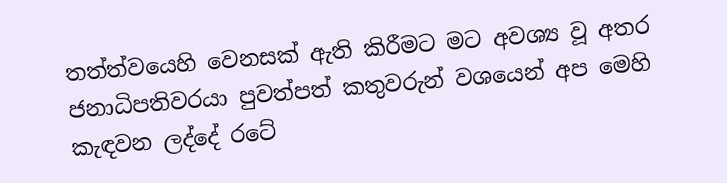තත්ත්වයෙහි වෙනසක් ඇති කිරීමට මට අවශ්‍ය වූ අතර ජනාධිපතිවරයා පුවත්පත් කතුවරුන් වශයෙන් අප මෙහි කැඳවන ලද්දේ රටේ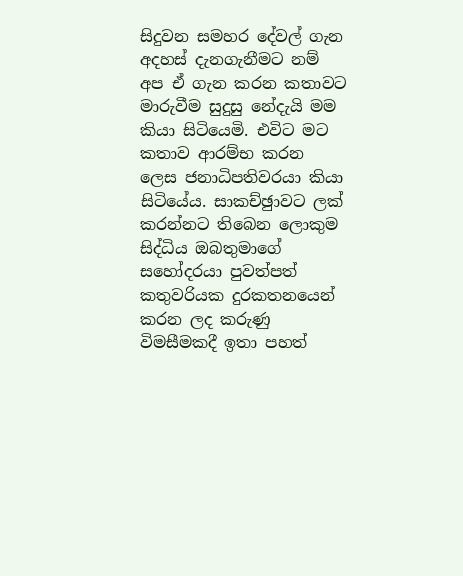සිදුවන සමහර දේවල් ගැන අදහස් දැනගැනීමට නම් අප ඒ ගැන කරන කතාවට මාරුවීම සුදුසු නේදැයි මම කියා සිටියෙමි. එවිට මට කතාව ආරම්භ කරන ලෙස ජනාධිපතිවරයා කියා සිටියේය. සාකච්ඡුාවට ලක් කරන්නට තිබෙන ලොකුම සිද්ධිය ඔබතුමාගේ සහෝදරයා පුවත්පත් කතුවරියක දුරකතනයෙන් කරන ලද කරුණු විමසීමකදී ඉතා පහත්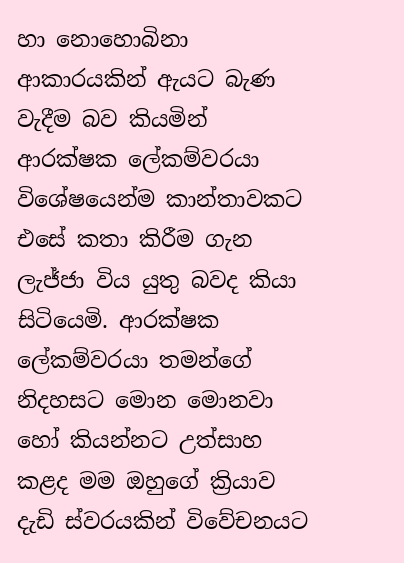හා නොහොබිනා ආකාරයකින් ඇයට බැණ වැදීම බව කියමින් ආරක්ෂක ලේකම්වරයා විශේෂයෙන්ම කාන්තාවකට එසේ කතා කිරීම ගැන ලැජ්ජා විය යුතු බවද කියා සිටියෙමි. ආරක්ෂක ලේකම්වරයා තමන්ගේ නිදහසට මොන මොනවා හෝ කියන්නට උත්සාහ කළද මම ඔහුගේ ක්‍රියාව දැඩි ස්වරයකින් විවේචනයට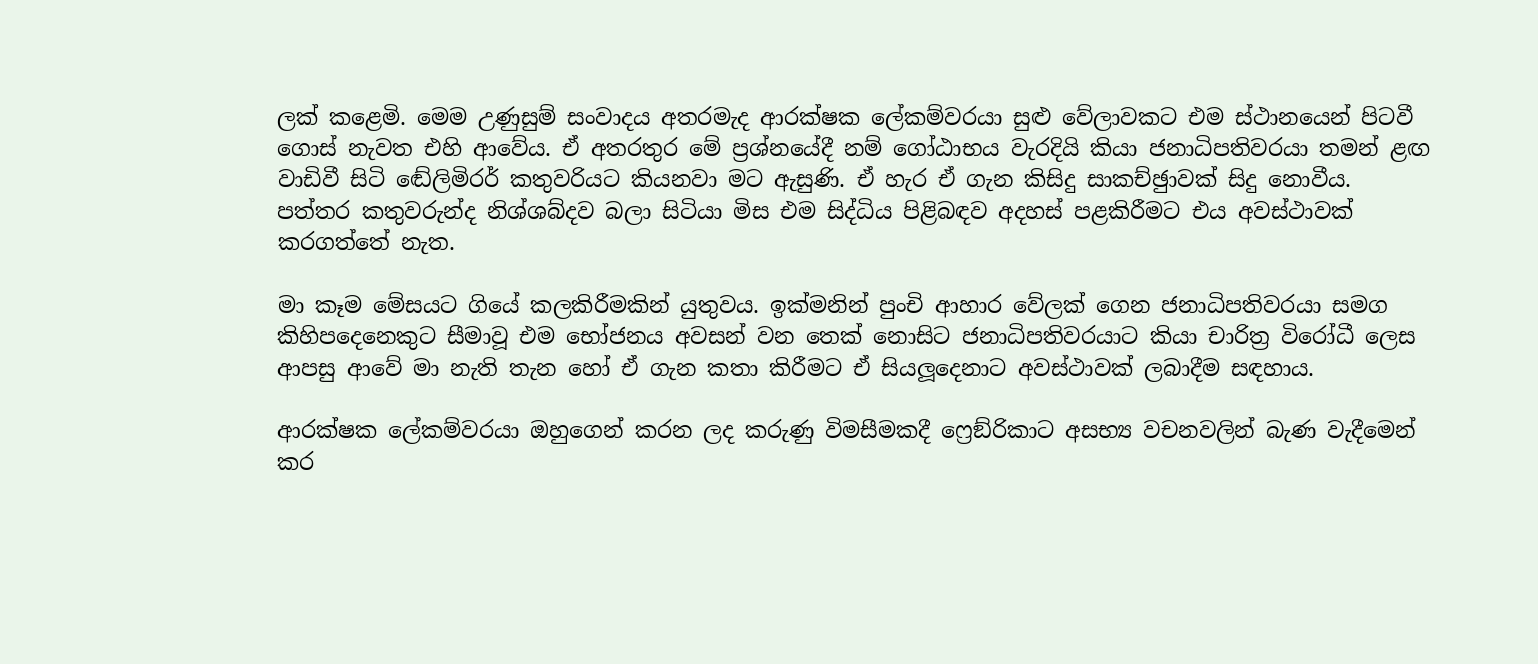ලක් කළෙමි. මෙම උණුසුම් සංවාදය අතරමැද ආරක්ෂක ලේකම්වරයා සුළු වේලාවකට එම ස්ථානයෙන් පිටවී ගොස් නැවත එහි ආවේය. ඒ අතරතුර මේ ප්‍රශ්නයේදී නම් ගෝඨාභය වැරදියි කියා ජනාධිපතිවරයා තමන් ළඟ වාඩිවී සිටි ඬේලිමිරර් කතුවරියට කියනවා මට ඇසුණි. ඒ හැර ඒ ගැන කිසිදු සාකච්ඡුාවක් සිදු නොවීය. පත්තර කතුවරුන්ද නිශ්ශබ්දව බලා සිටියා මිස එම සිද්ධිය පිළිබඳව අදහස් පළකිරීමට එය අවස්ථාවක් කරගත්තේ නැත.

මා කෑම මේසයට ගියේ කලකිරීමකින් යුතුවය. ඉක්මනින් පුංචි ආහාර වේලක් ගෙන ජනාධිපතිවරයා සමග කිහිපදෙනෙකුට සීමාවූ එම භෝජනය අවසන් වන තෙක් නොසිට ජනාධිපතිවරයාට කියා චාරිත්‍ර විරෝධී ලෙස ආපසු ආවේ මා නැති තැන හෝ ඒ ගැන කතා කිරීමට ඒ සියලූදෙනාට අවස්ථාවක් ලබාදීම සඳහාය.

ආරක්ෂක ලේකම්වරයා ඔහුගෙන් කරන ලද කරුණු විමසීමකදී ෆ්‍රෙඞ්රිකාට අසභ්‍ය වචනවලින් බැණ වැදීමෙන් කර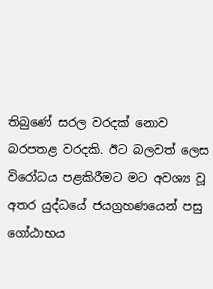තිබුණේ සරල වරදක් නොව බරපතළ වරදකි. ඊට බලවත් ලෙස විරෝධය පළකිරීමට මට අවශ්‍ය වූ අතර යුද්ධයේ ජයග්‍රහණයෙන් පසු ගෝඨාභය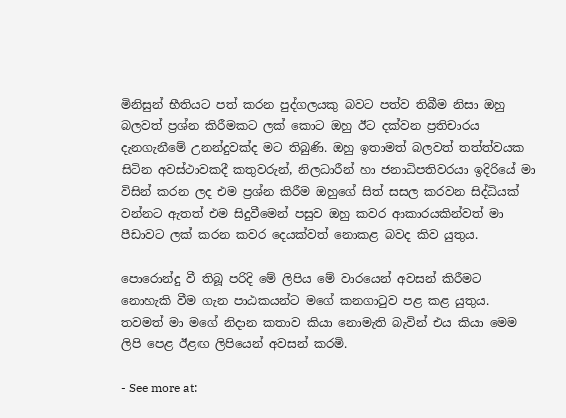මිනිසුන් භීතියට පත් කරන පුද්ගලයකු බවට පත්ව තිබීම නිසා ඔහු බලවත් ප්‍රශ්න කිරීමකට ලක් කොට ඔහු ඊට දක්වන ප්‍රතිචාරය දැනගැනීමේ උනන්දුවක්ද මට තිබුණි. ඔහු ඉතාමත් බලවත් තත්ත්වයක සිටින අවස්ථාවකදී කතුවරුන්, නිලධාරීන් හා ජනාධිපතිවරයා ඉදිරියේ මා විසින් කරන ලද එම ප්‍රශ්න කිරීම ඔහුගේ සිත් සසල කරවන සිද්ධියක් වන්නට ඇතත් එම සිදුවීමෙන් පසුව ඔහු කවර ආකාරයකින්වත් මා පීඩාවට ලක් කරන කවර දෙයක්වත් නොකළ බවද කිව යුතුය.

පොරොන්දු වී තිබූ පරිදි මේ ලිපිය මේ වාරයෙන් අවසන් කිරීමට නොහැකි වීම ගැන පාඨකයන්ට මගේ කනගාටුව පළ කළ යුතුය. තවමත් මා මගේ නිදාන කතාව කියා නොමැති බැවින් එය කියා මෙම ලිපි පෙළ ඊළඟ ලිපියෙන් අවසන් කරමි.

- See more at: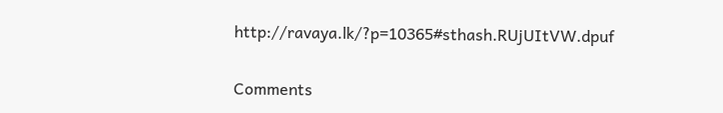http://ravaya.lk/?p=10365#sthash.RUjUItVW.dpuf

Comments